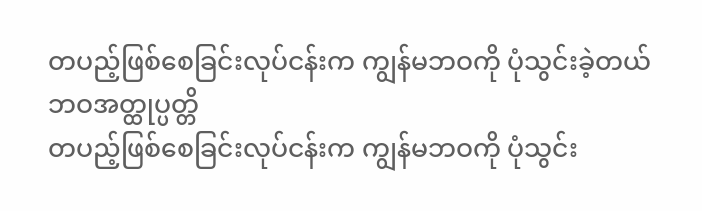တပည့်ဖြစ်စေခြင်းလုပ်ငန်းက ကျွန်မဘဝကို ပုံသွင်းခဲ့တယ်
ဘဝအတ္ထုပ္ပတ္တိ
တပည့်ဖြစ်စေခြင်းလုပ်ငန်းက ကျွန်မဘဝကို ပုံသွင်း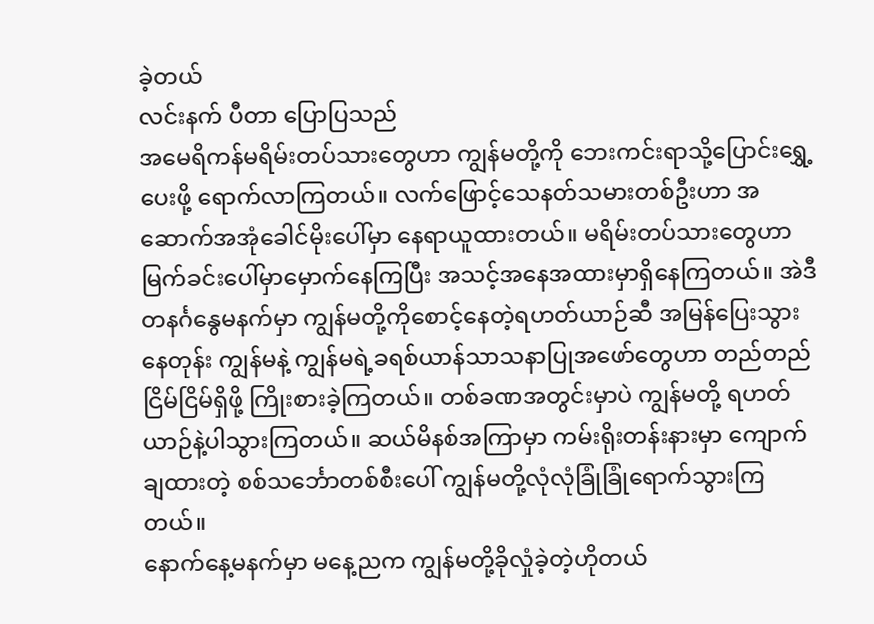ခဲ့တယ်
လင်းနက် ပီတာ ပြောပြသည်
အမေရိကန်မရိမ်းတပ်သားတွေဟာ ကျွန်မတို့ကို ဘေးကင်းရာသို့ပြောင်းရွှေ့ပေးဖို့ ရောက်လာကြတယ်။ လက်ဖြောင့်သေနတ်သမားတစ်ဦးဟာ အဆောက်အအုံခေါင်မိုးပေါ်မှာ နေရာယူထားတယ်။ မရိမ်းတပ်သားတွေဟာ မြက်ခင်းပေါ်မှာမှောက်နေကြပြီး အသင့်အနေအထားမှာရှိနေကြတယ်။ အဲဒီတနင်္ဂနွေမနက်မှာ ကျွန်မတို့ကိုစောင့်နေတဲ့ရဟတ်ယာဉ်ဆီ အမြန်ပြေးသွားနေတုန်း ကျွန်မနဲ့ ကျွန်မရဲ့ခရစ်ယာန်သာသနာပြုအဖော်တွေဟာ တည်တည်ငြိမ်ငြိမ်ရှိဖို့ ကြိုးစားခဲ့ကြတယ်။ တစ်ခဏအတွင်းမှာပဲ ကျွန်မတို့ ရဟတ်ယာဉ်နဲ့ပါသွားကြတယ်။ ဆယ်မိနစ်အကြာမှာ ကမ်းရိုးတန်းနားမှာ ကျောက်ချထားတဲ့ စစ်သင်္ဘောတစ်စီးပေါ် ကျွန်မတို့လုံလုံခြုံခြုံရောက်သွားကြတယ်။
နောက်နေ့မနက်မှာ မနေ့ညက ကျွန်မတို့ခိုလှုံခဲ့တဲ့ဟိုတယ်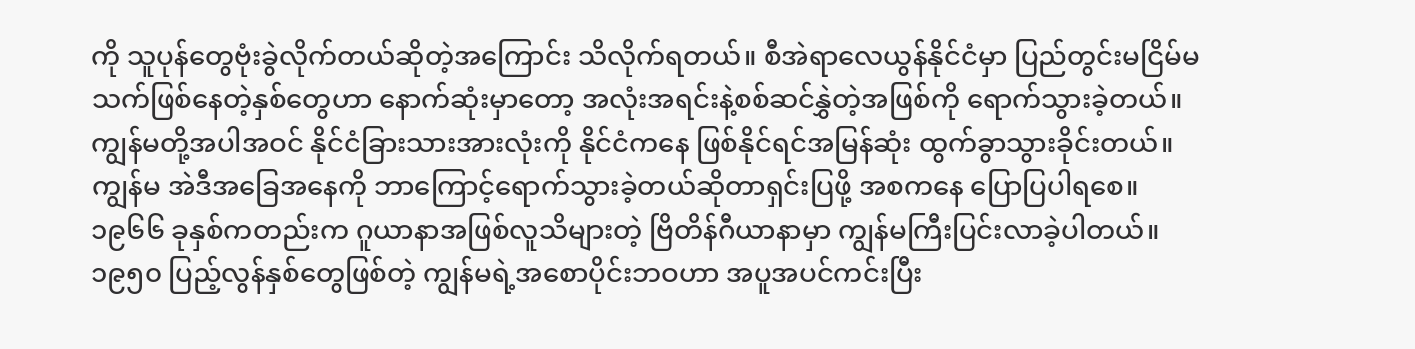ကို သူပုန်တွေဗုံးခွဲလိုက်တယ်ဆိုတဲ့အကြောင်း သိလိုက်ရတယ်။ စီအဲရာလေယွန်နိုင်ငံမှာ ပြည်တွင်းမငြိမ်မသက်ဖြစ်နေတဲ့နှစ်တွေဟာ နောက်ဆုံးမှာတော့ အလုံးအရင်းနဲ့စစ်ဆင်နွှဲတဲ့အဖြစ်ကို ရောက်သွားခဲ့တယ်။ ကျွန်မတို့အပါအဝင် နိုင်ငံခြားသားအားလုံးကို နိုင်ငံကနေ ဖြစ်နိုင်ရင်အမြန်ဆုံး ထွက်ခွာသွားခိုင်းတယ်။ ကျွန်မ အဲဒီအခြေအနေကို ဘာကြောင့်ရောက်သွားခဲ့တယ်ဆိုတာရှင်းပြဖို့ အစကနေ ပြောပြပါရစေ။
၁၉၆၆ ခုနှစ်ကတည်းက ဂူယာနာအဖြစ်လူသိများတဲ့ ဗြိတိန်ဂီယာနာမှာ ကျွန်မကြီးပြင်းလာခဲ့ပါတယ်။ ၁၉၅၀ ပြည့်လွန်နှစ်တွေဖြစ်တဲ့ ကျွန်မရဲ့အစောပိုင်းဘဝဟာ အပူအပင်ကင်းပြီး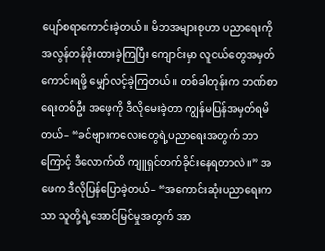ပျော်စရာကောင်းခဲ့တယ်။ မိဘအများစုဟာ ပညာရေးကို အလွန်တန်ဖိုးထားခဲ့ကြပြီး ကျောင်းမှာ လူငယ်တွေအမှတ်ကောင်းရဖို့ မျှော်လင့်ခဲ့ကြတယ်။ တစ်ခါတုန်းက ဘဏ်စာရေးတစ်ဦး အဖေ့ကို ဒီလိုမေးခဲ့တာ ကျွန်မပြန်အမှတ်ရမိတယ်– “ခင်ဗျားကလေးတွေရဲ့ပညာရေးအတွက် ဘာကြောင့် ဒီလောက်ထိ ကျူရှင်တက်ခိုင်းနေရတာလဲ။” အဖေက ဒီလိုပြန်ပြောခဲ့တယ်– “အကောင်းဆုံးပညာရေးကသာ သူတို့ရဲ့အောင်မြင်မှုအတွက် အာ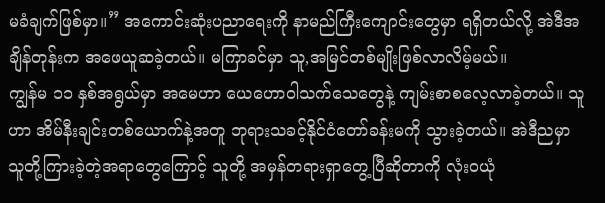မခံချက်ဖြစ်မှာ။” အကောင်းဆုံးပညာရေးကို နာမည်ကြီးကျောင်းတွေမှာ ရရှိတယ်လို့ အဲဒီအချိန်တုန်းက အဖေယူဆခဲ့တယ်။ မကြာခင်မှာ သူ,အမြင်တစ်မျိုးဖြစ်လာလိမ့်မယ်။
ကျွန်မ ၁၁ နှစ်အရွယ်မှာ အမေဟာ ယေဟောဝါသက်သေတွေနဲ့ ကျမ်းစာစလေ့လာခဲ့တယ်။ သူဟာ အိမ်နီးချင်းတစ်ယောက်နဲ့အတူ ဘုရားသခင့်နိုင်ငံတော်ခန်းမကို သွားခဲ့တယ်။ အဲဒီညမှာ သူတို့ကြားခဲ့တဲ့အရာတွေကြောင့် သူတို့ အမှန်တရားရှာတွေ့ပြီဆိုတာကို လုံးဝယုံ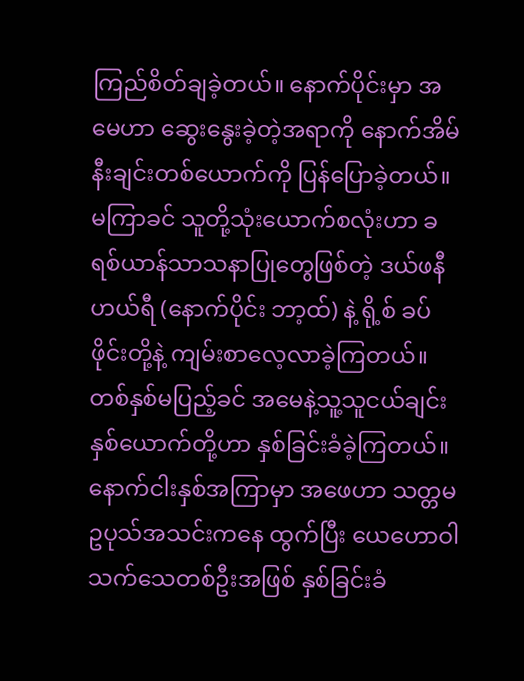ကြည်စိတ်ချခဲ့တယ်။ နောက်ပိုင်းမှာ အမေဟာ ဆွေးနွေးခဲ့တဲ့အရာကို နောက်အိမ်နီးချင်းတစ်ယောက်ကို ပြန်ပြောခဲ့တယ်။ မကြာခင် သူတို့သုံးယောက်စလုံးဟာ ခရစ်ယာန်သာသနာပြုတွေဖြစ်တဲ့ ဒယ်ဖနီ ဟယ်ရီ (နောက်ပိုင်း ဘာ့ထ်) နဲ့ ရို့စ် ခပ်ဖိုင်းတို့နဲ့ ကျမ်းစာလေ့လာခဲ့ကြတယ်။ တစ်နှစ်မပြည့်ခင် အမေနဲ့သူ့သူငယ်ချင်းနှစ်ယောက်တို့ဟာ နှစ်ခြင်းခံခဲ့ကြတယ်။ နောက်ငါးနှစ်အကြာမှာ အဖေဟာ သတ္တမဥပုသ်အသင်းကနေ ထွက်ပြီး ယေဟောဝါသက်သေတစ်ဦးအဖြစ် နှစ်ခြင်းခံ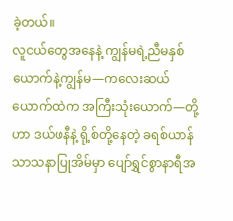ခဲ့တယ်။
လူငယ်တွေအနေနဲ့ ကျွန်မရဲ့ညီမနှစ်ယောက်နဲ့ကျွန်မ—ကလေးဆယ်ယောက်ထဲက အကြီးသုံးယောက်—တို့ဟာ ဒယ်ဖနီနဲ့ ရို့စ်တို့နေတဲ့ ခရစ်ယာန်သာသနာပြုအိမ်မှာ ပျော်ရွှင်စွာနာရီအ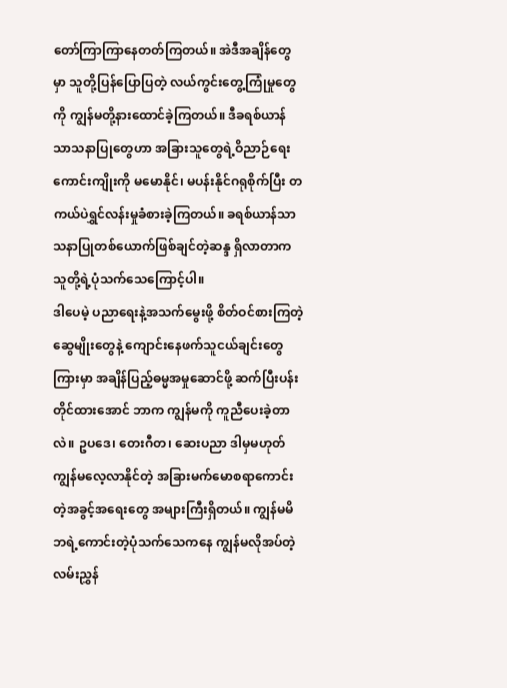တော်ကြာကြာနေတတ်ကြတယ်။ အဲဒီအချိန်တွေမှာ သူတို့ပြန်ပြောပြတဲ့ လယ်ကွင်းတွေ့ကြုံမှုတွေကို ကျွန်မတို့နားထောင်ခဲ့ကြတယ်။ ဒီခရစ်ယာန်သာသနာပြုတွေဟာ အခြားသူတွေရဲ့ဝိညာဉ်ရေးကောင်းကျိုးကို မမောနိုင်၊ မပန်းနိုင်ဂရုစိုက်ပြီး တကယ်ပဲရွှင်လန်းမှုခံစားခဲ့ကြတယ်။ ခရစ်ယာန်သာသနာပြုတစ်ယောက်ဖြစ်ချင်တဲ့ဆန္ဒ ရှိလာတာက သူတို့ရဲ့ပုံသက်သေကြောင့်ပါ။
ဒါပေမဲ့ ပညာရေးနဲ့အသက်မွေးဖို့ စိတ်ဝင်စားကြတဲ့ ဆွေမျိုးတွေနဲ့ ကျောင်းနေဖက်သူငယ်ချင်းတွေကြားမှာ အချိန်ပြည့်ဓမ္မအမှုဆောင်ဖို့ ဆက်ပြီးပန်းတိုင်ထားအောင် ဘာက ကျွန်မကို ကူညီပေးခဲ့တာလဲ။ ဥပဒေ၊ တေးဂီတ၊ ဆေးပညာ ဒါမှမဟုတ် ကျွန်မလေ့လာနိုင်တဲ့ အခြားမက်မောစရာကောင်းတဲ့အခွင့်အရေးတွေ အများကြီးရှိတယ်။ ကျွန်မမိဘရဲ့ကောင်းတဲ့ပုံသက်သေကနေ ကျွန်မလိုအပ်တဲ့လမ်းညွှန်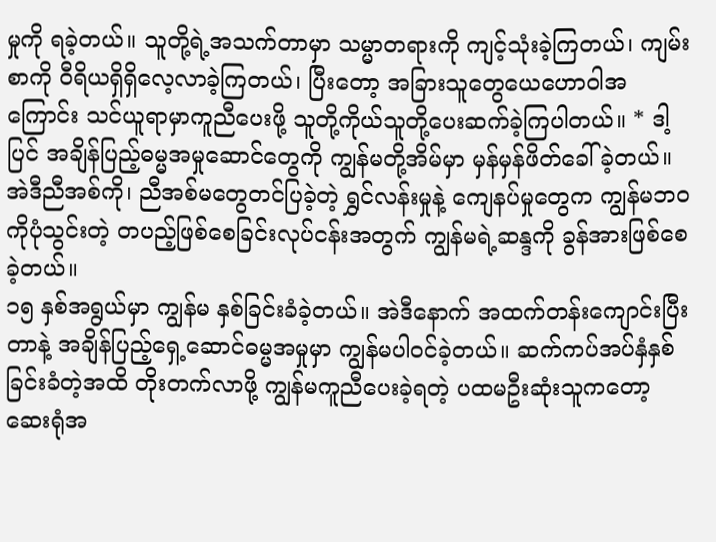မှုကို ရခဲ့တယ်။ သူတို့ရဲ့အသက်တာမှာ သမ္မာတရားကို ကျင့်သုံးခဲ့ကြတယ်၊ ကျမ်းစာကို ဝီရိယရှိရှိလေ့လာခဲ့ကြတယ်၊ ပြီးတော့ အခြားသူတွေယေဟောဝါအကြောင်း သင်ယူရာမှာကူညီပေးဖို့ သူတို့ကိုယ်သူတို့ပေးဆက်ခဲ့ကြပါတယ်။ * ဒါ့ပြင် အချိန်ပြည့်ဓမ္မအမှုဆောင်တွေကို ကျွန်မတို့အိမ်မှာ မှန်မှန်ဖိတ်ခေါ်ခဲ့တယ်။ အဲဒီညီအစ်ကို၊ ညီအစ်မတွေတင်ပြခဲ့တဲ့ ရွှင်လန်းမှုနဲ့ ကျေနပ်မှုတွေက ကျွန်မဘဝကိုပုံသွင်းတဲ့ တပည့်ဖြစ်စေခြင်းလုပ်ငန်းအတွက် ကျွန်မရဲ့ဆန္ဒကို ခွန်အားဖြစ်စေခဲ့တယ်။
၁၅ နှစ်အရွယ်မှာ ကျွန်မ နှစ်ခြင်းခံခဲ့တယ်။ အဲဒီနောက် အထက်တန်းကျောင်းပြီးတာနဲ့ အချိန်ပြည့်ရှေ့ဆောင်ဓမ္မအမှုမှာ ကျွန်မပါဝင်ခဲ့တယ်။ ဆက်ကပ်အပ်နှံနှစ်ခြင်းခံတဲ့အထိ တိုးတက်လာဖို့ ကျွန်မကူညီပေးခဲ့ရတဲ့ ပထမဦးဆုံးသူကတော့ ဆေးရုံအ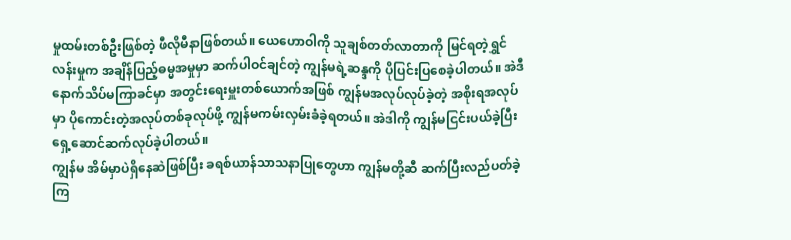မှုထမ်းတစ်ဦးဖြစ်တဲ့ ဖီလိုမီနာဖြစ်တယ်။ ယေဟောဝါကို သူချစ်တတ်လာတာကို မြင်ရတဲ့ရွှင်လန်းမှုက အချိန်ပြည့်ဓမ္မအမှုမှာ ဆက်ပါဝင်ချင်တဲ့ ကျွန်မရဲ့ဆန္ဒကို ပိုပြင်းပြစေခဲ့ပါတယ်။ အဲဒီနောက်သိပ်မကြာခင်မှာ အတွင်းရေးမှူးတစ်ယောက်အဖြစ် ကျွန်မအလုပ်လုပ်ခဲ့တဲ့ အစိုးရအလုပ်မှာ ပိုကောင်းတဲ့အလုပ်တစ်ခုလုပ်ဖို့ ကျွန်မကမ်းလှမ်းခံခဲ့ရတယ်။ အဲဒါကို ကျွန်မငြင်းပယ်ခဲ့ပြီး ရှေ့ဆောင်ဆက်လုပ်ခဲ့ပါတယ်။
ကျွန်မ အိမ်မှာပဲရှိနေဆဲဖြစ်ပြီး ခရစ်ယာန်သာသနာပြုတွေဟာ ကျွန်မတို့ဆီ ဆက်ပြီးလည်ပတ်ခဲ့ကြ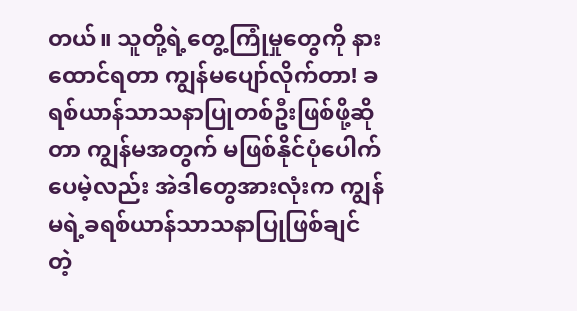တယ်။ သူတို့ရဲ့တွေ့ကြုံမှုတွေကို နားထောင်ရတာ ကျွန်မပျော်လိုက်တာ! ခရစ်ယာန်သာသနာပြုတစ်ဦးဖြစ်ဖို့ဆိုတာ ကျွန်မအတွက် မဖြစ်နိုင်ပုံပေါက်ပေမဲ့လည်း အဲဒါတွေအားလုံးက ကျွန်မရဲ့ခရစ်ယာန်သာသနာပြုဖြစ်ချင်တဲ့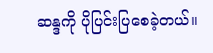ဆန္ဒကို ပိုပြင်းပြစေခဲ့တယ်။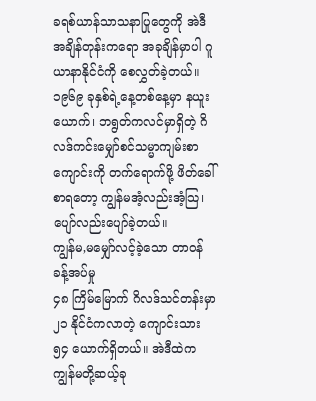ခရစ်ယာန်သာသနာပြုတွေကို အဲဒီအချိန်တုန်းကရော အခုချိန်မှာပါ ဂူယာနာနိုင်ငံကို စေလွှတ်ခဲ့တယ်။ ၁၉၆၉ ခုနှစ်ရဲ့နေ့တစ်နေ့မှာ နယူးယောက်၊ ဘရွတ်ကလင်မှာရှိတဲ့ ဂိလဒ်ကင်းမျှော်စင်သမ္မာကျမ်းစာကျောင်းကို တက်ရောက်ဖို့ ဖိတ်ခေါ်စာရတော့ ကျွန်မအံ့လည်းအံ့သြ၊ ပျော်လည်းပျော်ခဲ့တယ်။
ကျွန်မ,မမျှော်လင့်ခဲ့သော တာဝန်ခန့်အပ်မှု
၄၈ ကြိမ်မြောက် ဂိလဒ်သင်တန်းမှာ ၂၁ နိုင်ငံကလာတဲ့ ကျောင်းသား ၅၄ ယောက်ရှိတယ်။ အဲဒီထဲက ကျွန်မတို့ဆယ့်ခု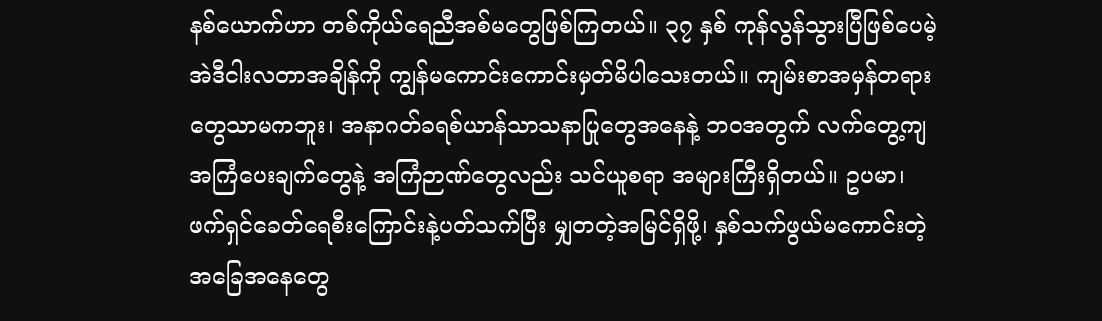နစ်ယောက်ဟာ တစ်ကိုယ်ရေညီအစ်မတွေဖြစ်ကြတယ်။ ၃၇ နှစ် ကုန်လွန်သွားပြီဖြစ်ပေမဲ့ အဲဒီငါးလတာအချိန်ကို ကျွန်မကောင်းကောင်းမှတ်မိပါသေးတယ်။ ကျမ်းစာအမှန်တရားတွေသာမကဘူး၊ အနာဂတ်ခရစ်ယာန်သာသနာပြုတွေအနေနဲ့ ဘဝအတွက် လက်တွေ့ကျအကြံပေးချက်တွေနဲ့ အကြံဉာဏ်တွေလည်း သင်ယူစရာ အများကြီးရှိတယ်။ ဥပမာ၊ ဖက်ရှင်ခေတ်ရေစီးကြောင်းနဲ့ပတ်သက်ပြီး မျှတတဲ့အမြင်ရှိဖို့၊ နှစ်သက်ဖွယ်မကောင်းတဲ့အခြေအနေတွေ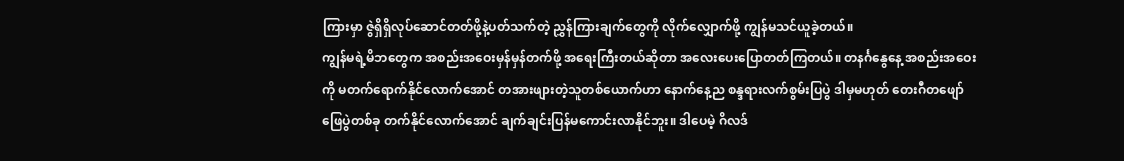ကြားမှာ ဇွဲရှိရှိလုပ်ဆောင်တတ်ဖို့နဲ့ပတ်သက်တဲ့ ညွှန်ကြားချက်တွေကို လိုက်လျှောက်ဖို့ ကျွန်မသင်ယူခဲ့တယ်။
ကျွန်မရဲ့မိဘတွေက အစည်းအဝေးမှန်မှန်တက်ဖို့ အရေးကြီးတယ်ဆိုတာ အလေးပေးပြောတတ်ကြတယ်။ တနင်္ဂနွေနေ့ အစည်းအဝေးကို မတက်ရောက်နိုင်လောက်အောင် တအားဖျားတဲ့သူတစ်ယောက်ဟာ နောက်နေ့ည စန္ဒရားလက်စွမ်းပြပွဲ ဒါမှမဟုတ် တေးဂီတဖျော်ဖြေပွဲတစ်ခု တက်နိုင်လောက်အောင် ချက်ချင်းပြန်မကောင်းလာနိုင်ဘူး။ ဒါပေမဲ့ ဂိလဒ်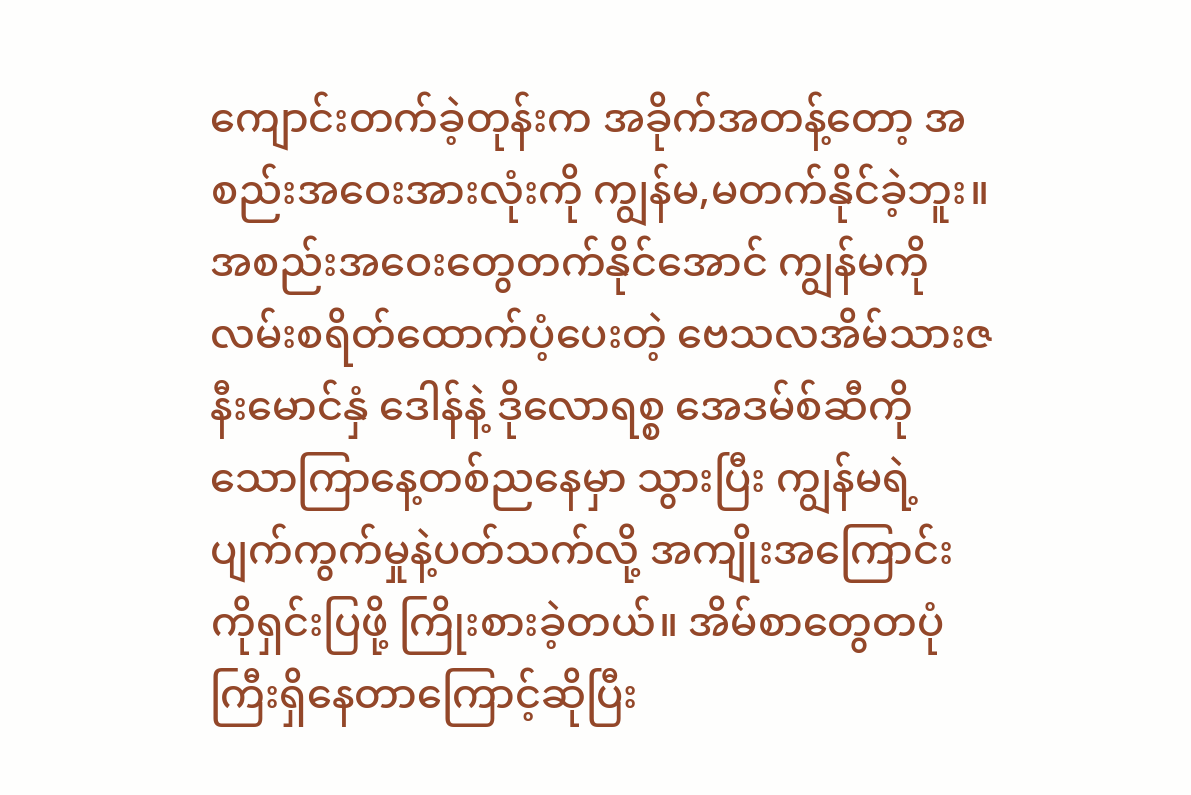ကျောင်းတက်ခဲ့တုန်းက အခိုက်အတန့်တော့ အစည်းအဝေးအားလုံးကို ကျွန်မ,မတက်နိုင်ခဲ့ဘူး။ အစည်းအဝေးတွေတက်နိုင်အောင် ကျွန်မကို လမ်းစရိတ်ထောက်ပံ့ပေးတဲ့ ဗေသလအိမ်သားဇနီးမောင်နှံ ဒေါန်နဲ့ ဒိုလောရစ္စ အေဒမ်စ်ဆီကို သောကြာနေ့တစ်ညနေမှာ သွားပြီး ကျွန်မရဲ့ပျက်ကွက်မှုနဲ့ပတ်သက်လို့ အကျိုးအကြောင်းကိုရှင်းပြဖို့ ကြိုးစားခဲ့တယ်။ အိမ်စာတွေတပုံကြီးရှိနေတာကြောင့်ဆိုပြီး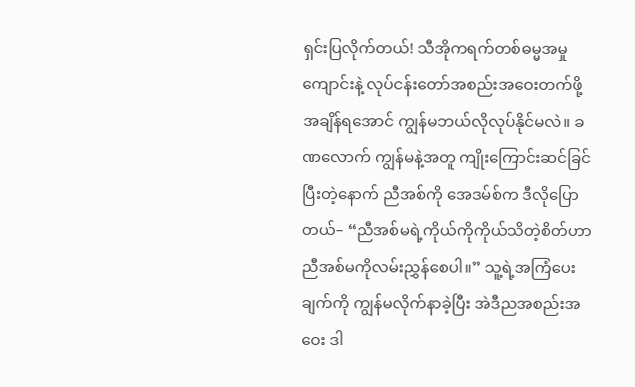ရှင်းပြလိုက်တယ်! သီအိုကရက်တစ်ဓမ္မအမှုကျောင်းနဲ့ လုပ်ငန်းတော်အစည်းအဝေးတက်ဖို့ အချိန်ရအောင် ကျွန်မဘယ်လိုလုပ်နိုင်မလဲ။ ခဏလောက် ကျွန်မနဲ့အတူ ကျိုးကြောင်းဆင်ခြင်ပြီးတဲ့နောက် ညီအစ်ကို အေဒမ်စ်က ဒီလိုပြောတယ်– “ညီအစ်မရဲ့ကိုယ်ကိုကိုယ်သိတဲ့စိတ်ဟာ ညီအစ်မကိုလမ်းညွှန်စေပါ။” သူ့ရဲ့အကြံပေးချက်ကို ကျွန်မလိုက်နာခဲ့ပြီး အဲဒီညအစည်းအဝေး ဒါ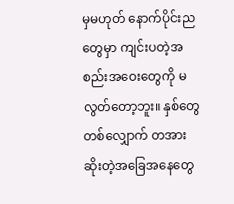မှမဟုတ် နောက်ပိုင်းညတွေမှာ ကျင်းပတဲ့အစည်းအဝေးတွေကို မလွတ်တော့ဘူး။ နှစ်တွေတစ်လျှောက် တအားဆိုးတဲ့အခြေအနေတွေ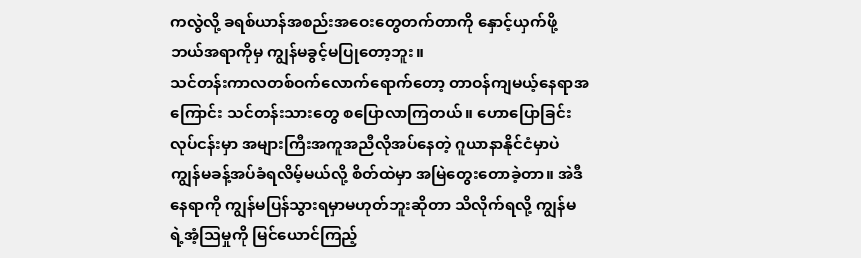ကလွဲလို့ ခရစ်ယာန်အစည်းအဝေးတွေတက်တာကို နှောင့်ယှက်ဖို့ ဘယ်အရာကိုမှ ကျွန်မခွင့်မပြုတော့ဘူး။
သင်တန်းကာလတစ်ဝက်လောက်ရောက်တော့ တာဝန်ကျမယ့်နေရာအကြောင်း သင်တန်းသားတွေ စပြောလာကြတယ်။ ဟောပြောခြင်းလုပ်ငန်းမှာ အများကြီးအကူအညီလိုအပ်နေတဲ့ ဂူယာနာနိုင်ငံမှာပဲ ကျွန်မခန့်အပ်ခံရလိမ့်မယ်လို့ စိတ်ထဲမှာ အမြဲတွေးတောခဲ့တာ။ အဲဒီနေရာကို ကျွန်မပြန်သွားရမှာမဟုတ်ဘူးဆိုတာ သိလိုက်ရလို့ ကျွန်မရဲ့အံ့သြမှုကို မြင်ယောင်ကြည့်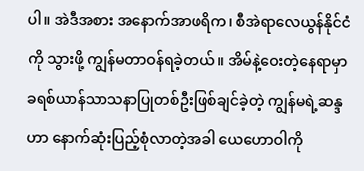ပါ။ အဲဒီအစား အနောက်အာဖရိက၊ စီအဲရာလေယွန်နိုင်ငံကို သွားဖို့ ကျွန်မတာဝန်ရခဲ့တယ်။ အိမ်နဲ့ဝေးတဲ့နေရာမှာ ခရစ်ယာန်သာသနာပြုတစ်ဦးဖြစ်ချင်ခဲ့တဲ့ ကျွန်မရဲ့ဆန္ဒဟာ နောက်ဆုံးပြည့်စုံလာတဲ့အခါ ယေဟောဝါကို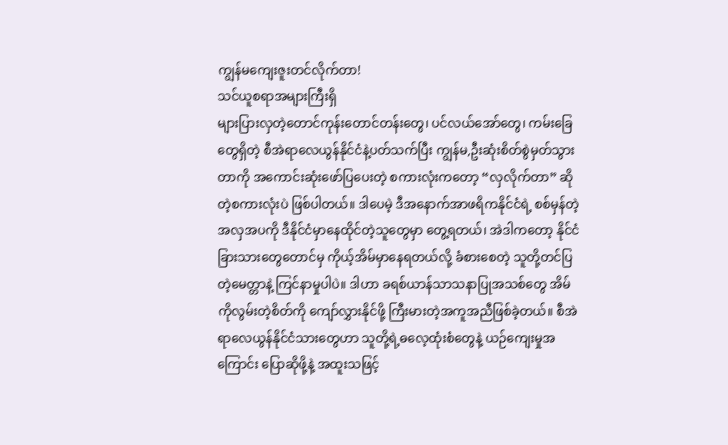ကျွန်မကျေးဇူးတင်လိုက်တာ!
သင်ယူစရာအများကြီးရှိ
များပြားလှတဲ့တောင်ကုန်းတောင်တန်းတွေ၊ ပင်လယ်အော်တွေ၊ ကမ်းခြေတွေရှိတဲ့ စီအဲရာလေယွန်နိုင်ငံနဲ့ပတ်သက်ပြီး ကျွန်မ,ဦးဆုံးစိတ်စွဲမှတ်သွားတာကို အကောင်းဆုံးဖော်ပြပေးတဲ့ စကားလုံးကတော့ “လှလိုက်တာ” ဆိုတဲ့စကားလုံးပဲ ဖြစ်ပါတယ်။ ဒါပေမဲ့ ဒီအနောက်အာဖရိကနိုင်ငံရဲ့ စစ်မှန်တဲ့အလှအပကို ဒီနိုင်ငံမှာနေထိုင်တဲ့သူတွေမှာ တွေ့ရတယ်၊ အဲဒါကတော့ နိုင်ငံခြားသားတွေတောင်မှ ကိုယ့်အိမ်မှာနေရတယ်လို့ ခံစားစေတဲ့ သူတို့တင်ပြတဲ့မေတ္တာနဲ့ ကြင်နာမှုပါပဲ။ ဒါဟာ ခရစ်ယာန်သာသနာပြုအသစ်တွေ အိမ်ကိုလွမ်းတဲ့စိတ်ကို ကျော်လွှားနိုင်ဖို့ ကြီးမားတဲ့အကူအညီဖြစ်ခဲ့တယ်။ စီအဲရာလေယွန်နိုင်ငံသားတွေဟာ သူတို့ရဲ့ဓလေ့ထုံးစံတွေနဲ့ ယဉ်ကျေးမှုအကြောင်း ပြောဆိုဖို့နဲ့ အထူးသဖြင့်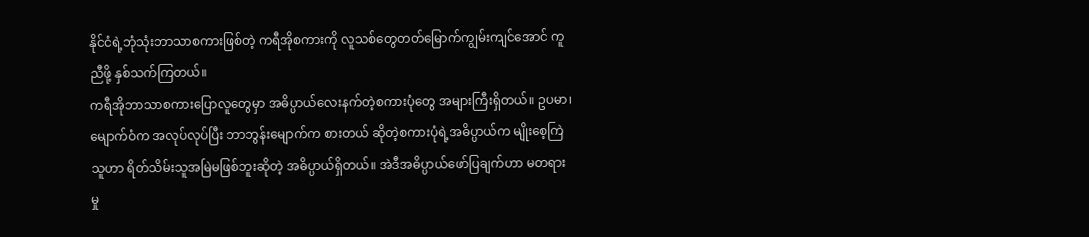နိုင်ငံရဲ့ဘုံသုံးဘာသာစကားဖြစ်တဲ့ ကရီအိုစကားကို လူသစ်တွေတတ်မြောက်ကျွမ်းကျင်အောင် ကူညီဖို့ နှစ်သက်ကြတယ်။
ကရီအိုဘာသာစကားပြောလူတွေမှာ အဓိပ္ပာယ်လေးနက်တဲ့စကားပုံတွေ အများကြီးရှိတယ်။ ဥပမာ၊ မျောက်ဝံက အလုပ်လုပ်ပြီး ဘာဘွန်းမျောက်က စားတယ် ဆိုတဲ့စကားပုံရဲ့အဓိပ္ပာယ်က မျိုးစေ့ကြဲသူဟာ ရိတ်သိမ်းသူအမြဲမဖြစ်ဘူးဆိုတဲ့ အဓိပ္ပာယ်ရှိတယ်။ အဲဒီအဓိပ္ပာယ်ဖော်ပြချက်ဟာ မတရားမှု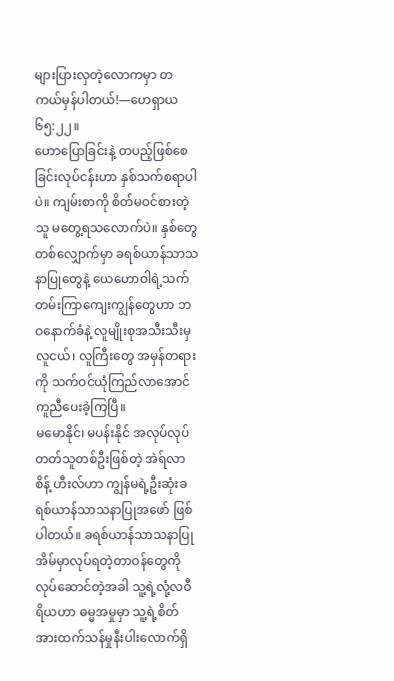များပြားလှတဲ့လောကမှာ တကယ်မှန်ပါတယ်!—ဟေရှာယ ၆၅:၂၂။
ဟောပြောခြင်းနဲ့ တပည့်ဖြစ်စေခြင်းလုပ်ငန်းဟာ နှစ်သက်စရာပါပဲ။ ကျမ်းစာကို စိတ်မဝင်စားတဲ့သူ မတွေ့ရသလောက်ပဲ။ နှစ်တွေတစ်လျှောက်မှာ ခရစ်ယာန်သာသနာပြုတွေနဲ့ ယေဟောဝါရဲ့သက်တမ်းကြာကျေးကျွန်တွေဟာ ဘဝနောက်ခံနဲ့ လူမျိုးစုအသီးသီးမှ လူငယ်၊ လူကြီးတွေ အမှန်တရားကို သက်ဝင်ယုံကြည်လာအောင် ကူညီပေးခဲ့ကြပြီ။
မမောနိုင်၊ မပန်းနိုင် အလုပ်လုပ်တတ်သူတစ်ဦးဖြစ်တဲ့ အဲရ်လာ စိန့် ဟီးလ်ဟာ ကျွန်မရဲ့ဦးဆုံးခရစ်ယာန်သာသနာပြုအဖော် ဖြစ်ပါတယ်။ ခရစ်ယာန်သာသနာပြုအိမ်မှာလုပ်ရတဲ့တာဝန်တွေကို လုပ်ဆောင်တဲ့အခါ သူ့ရဲ့လုံ့လဝီရိယဟာ ဓမ္မအမှုမှာ သူ့ရဲ့စိတ်အားထက်သန်မှုနီးပါးလောက်ရှိ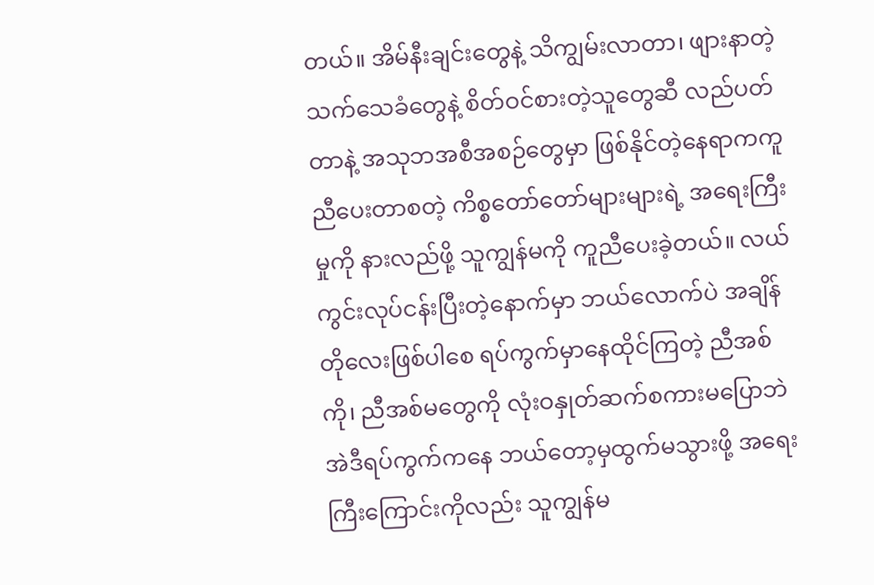တယ်။ အိမ်နီးချင်းတွေနဲ့ သိကျွမ်းလာတာ၊ ဖျားနာတဲ့သက်သေခံတွေနဲ့ စိတ်ဝင်စားတဲ့သူတွေဆီ လည်ပတ်တာနဲ့ အသုဘအစီအစဉ်တွေမှာ ဖြစ်နိုင်တဲ့နေရာကကူညီပေးတာစတဲ့ ကိစ္စတော်တော်များများရဲ့ အရေးကြီးမှုကို နားလည်ဖို့ သူကျွန်မကို ကူညီပေးခဲ့တယ်။ လယ်ကွင်းလုပ်ငန်းပြီးတဲ့နောက်မှာ ဘယ်လောက်ပဲ အချိန်တိုလေးဖြစ်ပါစေ ရပ်ကွက်မှာနေထိုင်ကြတဲ့ ညီအစ်ကို၊ ညီအစ်မတွေကို လုံးဝနှုတ်ဆက်စကားမပြောဘဲ အဲဒီရပ်ကွက်ကနေ ဘယ်တော့မှထွက်မသွားဖို့ အရေးကြီးကြောင်းကိုလည်း သူကျွန်မ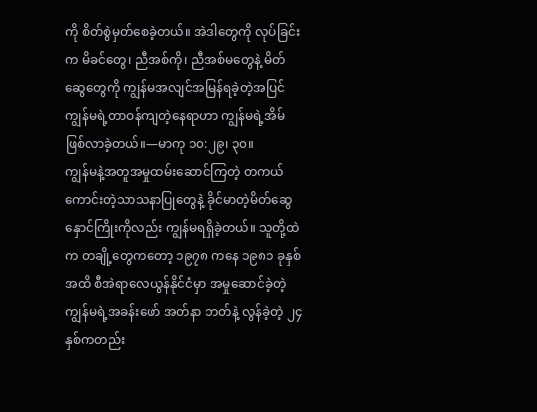ကို စိတ်စွဲမှတ်စေခဲ့တယ်။ အဲဒါတွေကို လုပ်ခြင်းက မိခင်တွေ၊ ညီအစ်ကို၊ ညီအစ်မတွေနဲ့ မိတ်ဆွေတွေကို ကျွန်မအလျင်အမြန်ရခဲ့တဲ့အပြင် ကျွန်မရဲ့တာဝန်ကျတဲ့နေရာဟာ ကျွန်မရဲ့အိမ်ဖြစ်လာခဲ့တယ်။—မာကု ၁၀:၂၉၊ ၃၀။
ကျွန်မနဲ့အတူအမှုထမ်းဆောင်ကြတဲ့ တကယ်ကောင်းတဲ့သာသနာပြုတွေနဲ့ ခိုင်မာတဲ့မိတ်ဆွေနှောင်ကြိုးကိုလည်း ကျွန်မရရှိခဲ့တယ်။ သူတို့ထဲက တချို့တွေကတော့ ၁၉၇၈ ကနေ ၁၉၈၁ ခုနှစ်အထိ စီအဲရာလေယွန်နိုင်ငံမှာ အမှုဆောင်ခဲ့တဲ့ ကျွန်မရဲ့အခန်းဖော် အတ်နာ ဘတ်နဲ့ လွန်ခဲ့တဲ့ ၂၄ နှစ်ကတည်း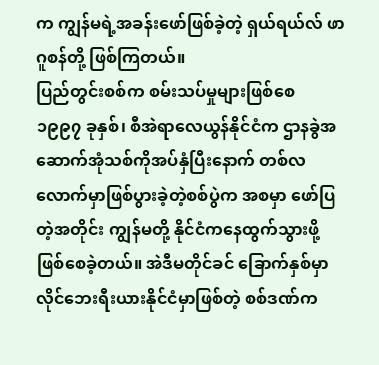က ကျွန်မရဲ့အခန်းဖော်ဖြစ်ခဲ့တဲ့ ရှယ်ရယ်လ် ဖာဂူစန်တို့ ဖြစ်ကြတယ်။
ပြည်တွင်းစစ်က စမ်းသပ်မှုများဖြစ်စေ
၁၉၉၇ ခုနှစ်၊ စီအဲရာလေယွန်နိုင်ငံက ဌာနခွဲအဆောက်အုံသစ်ကိုအပ်နှံပြီးနောက် တစ်လလောက်မှာဖြစ်ပွားခဲ့တဲ့စစ်ပွဲက အစမှာ ဖော်ပြတဲ့အတိုင်း ကျွန်မတို့ နိုင်ငံကနေထွက်သွားဖို့ ဖြစ်စေခဲ့တယ်။ အဲဒီမတိုင်ခင် ခြောက်နှစ်မှာ လိုင်ဘေးရီးယားနိုင်ငံမှာဖြစ်တဲ့ စစ်ဒဏ်က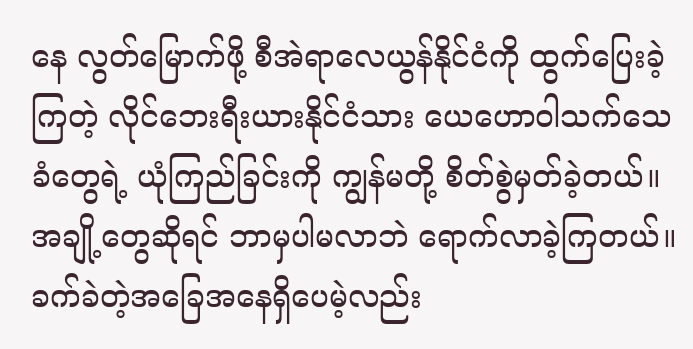နေ လွတ်မြောက်ဖို့ စီအဲရာလေယွန်နိုင်ငံကို ထွက်ပြေးခဲ့ကြတဲ့ လိုင်ဘေးရီးယားနိုင်ငံသား ယေဟောဝါသက်သေခံတွေရဲ့ ယုံကြည်ခြင်းကို ကျွန်မတို့ စိတ်စွဲမှတ်ခဲ့တယ်။ အချို့တွေဆိုရင် ဘာမှပါမလာဘဲ ရောက်လာခဲ့ကြတယ်။ ခက်ခဲတဲ့အခြေအနေရှိပေမဲ့လည်း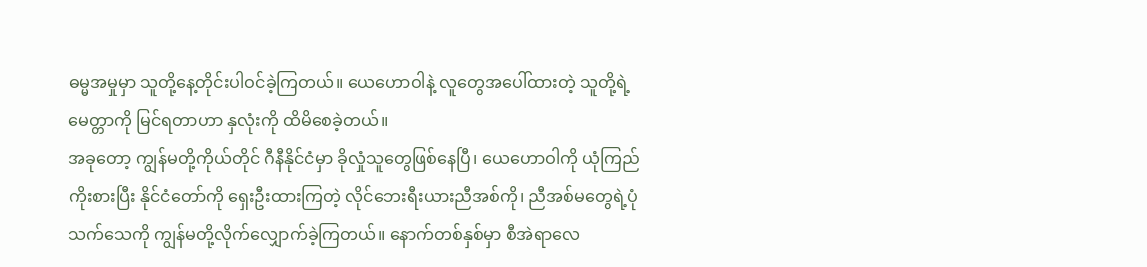ဓမ္မအမှုမှာ သူတို့နေ့တိုင်းပါဝင်ခဲ့ကြတယ်။ ယေဟောဝါနဲ့ လူတွေအပေါ်ထားတဲ့ သူတို့ရဲ့မေတ္တာကို မြင်ရတာဟာ နှလုံးကို ထိမိစေခဲ့တယ်။
အခုတော့ ကျွန်မတို့ကိုယ်တိုင် ဂီနီနိုင်ငံမှာ ခိုလှုံသူတွေဖြစ်နေပြီ၊ ယေဟောဝါကို ယုံကြည်ကိုးစားပြီး နိုင်ငံတော်ကို ရှေးဦးထားကြတဲ့ လိုင်ဘေးရီးယားညီအစ်ကို၊ ညီအစ်မတွေရဲ့ပုံသက်သေကို ကျွန်မတို့လိုက်လျှောက်ခဲ့ကြတယ်။ နောက်တစ်နှစ်မှာ စီအဲရာလေ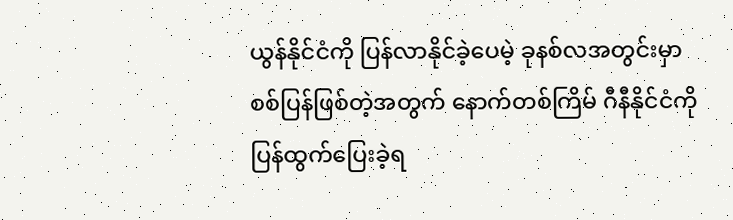ယွန်နိုင်ငံကို ပြန်လာနိုင်ခဲ့ပေမဲ့ ခုနစ်လအတွင်းမှာ စစ်ပြန်ဖြစ်တဲ့အတွက် နောက်တစ်ကြိမ် ဂီနီနိုင်ငံကို ပြန်ထွက်ပြေးခဲ့ရ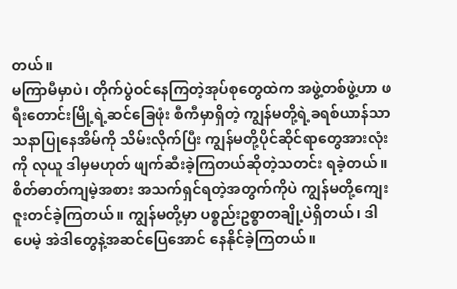တယ်။
မကြာမီမှာပဲ၊ တိုက်ပွဲဝင်နေကြတဲ့အုပ်စုတွေထဲက အဖွဲ့တစ်ဖွဲ့ဟာ ဖရီးတောင်းမြို့ရဲ့ဆင်ခြေဖုံး စီကီမှာရှိတဲ့ ကျွန်မတို့ရဲ့ခရစ်ယာန်သာသနာပြုနေအိမ်ကို သိမ်းလိုက်ပြီး ကျွန်မတို့ပိုင်ဆိုင်ရာတွေအားလုံးကို လုယူ ဒါမှမဟုတ် ဖျက်ဆီးခဲ့ကြတယ်ဆိုတဲ့သတင်း ရခဲ့တယ်။ စိတ်ဓာတ်ကျမဲ့အစား အသက်ရှင်ရတဲ့အတွက်ကိုပဲ ကျွန်မတို့ကျေးဇူးတင်ခဲ့ကြတယ်။ ကျွန်မတို့မှာ ပစ္စည်းဥစ္စာတချို့ပဲရှိတယ်၊ ဒါပေမဲ့ အဲဒါတွေနဲ့အဆင်ပြေအောင် နေနိုင်ခဲ့ကြတယ်။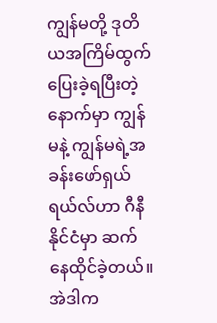ကျွန်မတို့ ဒုတိယအကြိမ်ထွက်ပြေးခဲ့ရပြီးတဲ့နောက်မှာ ကျွန်မနဲ့ ကျွန်မရဲ့အခန်းဖော်ရှယ်ရယ်လ်ဟာ ဂီနီနိုင်ငံမှာ ဆက်နေထိုင်ခဲ့တယ်။ အဲဒါက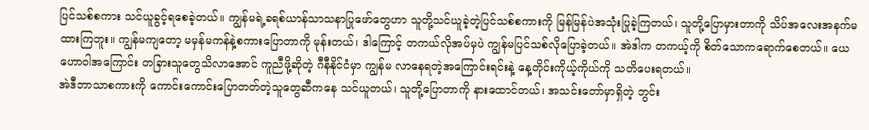ပြင်သစ်စကား သင်ယူခွင့်ရစေခဲ့တယ်။ ကျွန်မရဲ့ခရစ်ယာန်သာသနာပြုဖော်တွေဟာ သူတို့သင်ယူခဲ့တဲ့ပြင်သစ်စကားကို မြန်မြန်ပဲအသုံးပြုခဲ့ကြတယ်၊ သူတို့ပြောမှားတာကို သိပ်အလေးအနက်မထားကြဘူး။ ကျွန်မကျတော့ မမှန်မကန်နဲ့စကားပြောတာကို မုန်းတယ်၊ ဒါကြောင့် တကယ်လိုအပ်မှပဲ ကျွန်မပြင်သစ်လိုပြောခဲ့တယ်။ အဲဒါက တကယ့်ကို စိတ်သောကရောက်စေတယ်။ ယေဟောဝါအကြောင်း တခြားသူတွေသိလာအောင် ကူညီဖို့ဆိုတဲ့ ဂီနီနိုင်ငံမှာ ကျွန်မ လာနေရတဲ့အကြောင်းရင်းနဲ့ နေ့တိုင်းကိုယ့်ကိုယ်ကို သတိပေးရတယ်။
အဲဒီဘာသာစကားကို ကောင်းကောင်းပြောတတ်တဲ့သူတွေဆီကနေ သင်ယူတယ်၊ သူတို့ပြောတာကို နားထောင်တယ်၊ အသင်းတော်မှာရှိတဲ့ ဘွင်း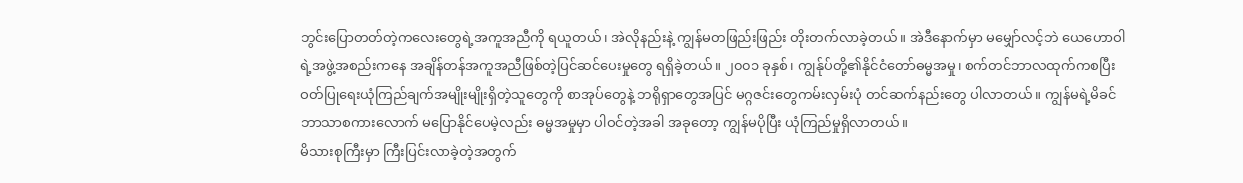ဘွင်းပြောတတ်တဲ့ကလေးတွေရဲ့အကူအညီကို ရယူတယ်၊ အဲလိုနည်းနဲ့ ကျွန်မတဖြည်းဖြည်း တိုးတက်လာခဲ့တယ်။ အဲဒီနောက်မှာ မမျှော်လင့်ဘဲ ယေဟောဝါရဲ့အဖွဲ့အစည်းကနေ အချိန်တန်အကူအညီဖြစ်တဲ့ပြင်ဆင်ပေးမှုတွေ ရရှိခဲ့တယ်။ ၂၀၀၁ ခုနှစ်၊ ကျွန်ုပ်တို့၏နိုင်ငံတော်ဓမ္မအမှု၊ စက်တင်ဘာလထုက်ကစပြီး ဝတ်ပြုရေးယုံကြည်ချက်အမျိုးမျိုးရှိတဲ့သူတွေကို စာအုပ်တွေနဲ့ ဘရိုရှာတွေအပြင် မဂ္ဂဇင်းတွေကမ်းလှမ်းပုံ တင်ဆက်နည်းတွေ ပါလာတယ်။ ကျွန်မရဲ့မိခင်ဘာသာစကားလောက် မပြောနိုင်ပေမဲ့လည်း ဓမ္မအမှုမှာ ပါဝင်တဲ့အခါ အခုတော့ ကျွန်မပိုပြီး ယုံကြည်မှုရှိလာတယ်။
မိသားစုကြီးမှာ ကြီးပြင်းလာခဲ့တဲ့အတွက်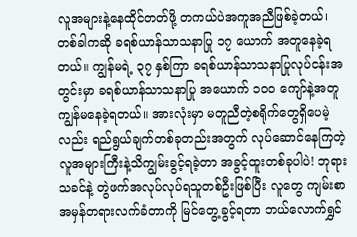လူအများနဲ့နေထိုင်တတ်ဖို့ တကယ်ပဲအကူအညီဖြစ်ခဲ့တယ်၊ တစ်ခါကဆို ခရစ်ယာန်သာသနာပြု ၁၇ ယောက် အတူနေခဲ့ရတယ်။ ကျွန်မရဲ့ ၃၇ နှစ်ကြာ ခရစ်ယာန်သာသနာပြုလုပ်ငန်းအတွင်းမှာ ခရစ်ယာန်သာသနာပြု အယောက် ၁၀၀ ကျော်နဲ့အတူ ကျွန်မနေခဲ့ရတယ်။ အားလုံးမှာ မတူညီတဲ့စရိုက်တွေရှိပေမဲ့လည်း ရည်ရွယ်ချက်တစ်ခုတည်းအတွက် လုပ်ဆောင်နေကြတဲ့ လူအများကြီးနဲ့သိကျွမ်းခွင့်ရခဲ့တာ အခွင့်ထူးတစ်ခုပါပဲ! ဘုရားသခင်နဲ့ တွဲဖက်အလုပ်လုပ်ရသူတစ်ဦးဖြစ်ပြီး လူတွေ ကျမ်းစာအမှန်တရားလက်ခံတာကို မြင်တွေ့ခွင့်ရတာ ဘယ်လောက်ရွှင်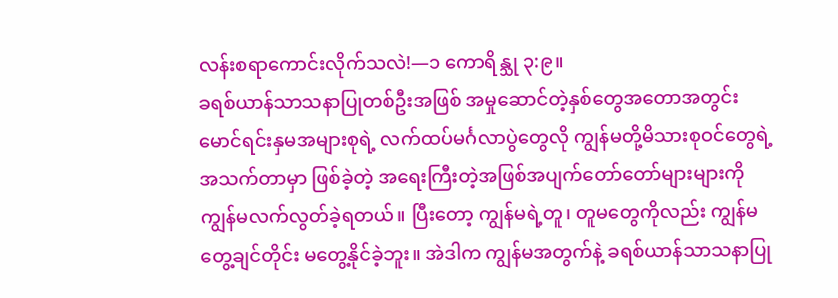လန်းစရာကောင်းလိုက်သလဲ!—၁ ကောရိန္သု ၃:၉။
ခရစ်ယာန်သာသနာပြုတစ်ဦးအဖြစ် အမှုဆောင်တဲ့နှစ်တွေအတောအတွင်း မောင်ရင်းနှမအများစုရဲ့ လက်ထပ်မင်္ဂလာပွဲတွေလို ကျွန်မတို့မိသားစုဝင်တွေရဲ့အသက်တာမှာ ဖြစ်ခဲ့တဲ့ အရေးကြီးတဲ့အဖြစ်အပျက်တော်တော်များများကို ကျွန်မလက်လွတ်ခဲ့ရတယ်။ ပြီးတော့ ကျွန်မရဲ့တူ၊ တူမတွေကိုလည်း ကျွန်မတွေ့ချင်တိုင်း မတွေ့နိုင်ခဲ့ဘူး။ အဲဒါက ကျွန်မအတွက်နဲ့ ခရစ်ယာန်သာသနာပြု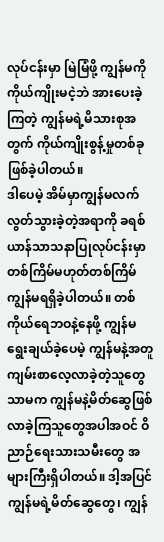လုပ်ငန်းမှာ မြဲမြံဖို့ ကျွန်မကို ကိုယ်ကျိုးမငဲ့ဘဲ အားပေးခဲ့ကြတဲ့ ကျွန်မရဲ့မိသားစုအတွက် ကိုယ်ကျိုးစွန့်မှုတစ်ခုဖြစ်ခဲ့ပါတယ်။
ဒါပေမဲ့ အိမ်မှာကျွန်မလက်လွတ်သွားခဲ့တဲ့အရာကို ခရစ်ယာန်သာသနာပြုလုပ်ငန်းမှာ တစ်ကြိမ်မဟုတ်တစ်ကြိမ် ကျွန်မရရှိခဲ့ပါတယ်။ တစ်ကိုယ်ရေဘဝနဲ့နေဖို့ ကျွန်မရွေးချယ်ခဲ့ပေမဲ့ ကျွန်မနဲ့အတူ ကျမ်းစာလေ့လာခဲ့တဲ့သူတွေသာမက ကျွန်မနဲ့မိတ်ဆွေဖြစ်လာခဲ့ကြသူတွေအပါအဝင် ဝိညာဉ်ရေးသားသမီးတွေ အများကြီးရှိပါတယ်။ ဒါ့အပြင် ကျွန်မရဲ့မိတ်ဆွေတွေ၊ ကျွန်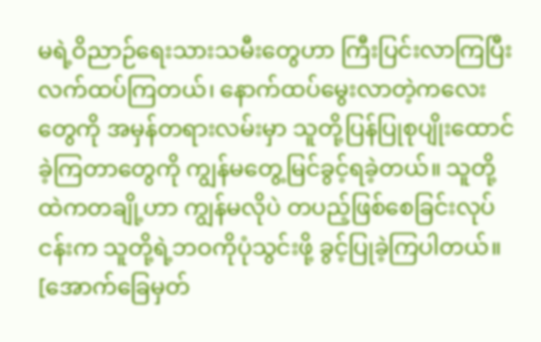မရဲ့ဝိညာဉ်ရေးသားသမီးတွေဟာ ကြီးပြင်းလာကြပြီး လက်ထပ်ကြတယ်၊ နောက်ထပ်မွေးလာတဲ့ကလေးတွေကို အမှန်တရားလမ်းမှာ သူတို့ပြန်ပြုစုပျိုးထောင်ခဲ့ကြတာတွေကို ကျွန်မတွေ့မြင်ခွင့်ရခဲ့တယ်။ သူတို့ထဲကတချို့ဟာ ကျွန်မလိုပဲ တပည့်ဖြစ်စေခြင်းလုပ်ငန်းက သူတို့ရဲ့ဘဝကိုပုံသွင်းဖို့ ခွင့်ပြုခဲ့ကြပါတယ်။
[အောက်ခြေမှတ်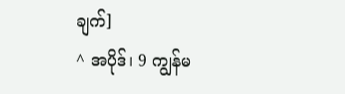ချက်]
^ အပိုဒ်၊ 9 ကျွန်မ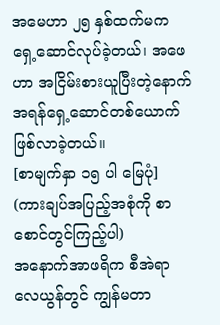အမေဟာ ၂၅ နှစ်ထက်မက ရှေ့ဆောင်လုပ်ခဲ့တယ်၊ အဖေဟာ အငြိမ်းစားယူပြီးတဲ့နောက် အရန်ရှေ့ဆောင်တစ်ယောက်ဖြစ်လာခဲ့တယ်။
[စာမျက်နှာ ၁၅ ပါ မြေပုံ]
(ကားချပ်အပြည့်အစုံကို စာစောင်တွင်ကြည့်ပါ)
အနောက်အာဖရိက စီအဲရာလေယွန်တွင် ကျွန်မတာ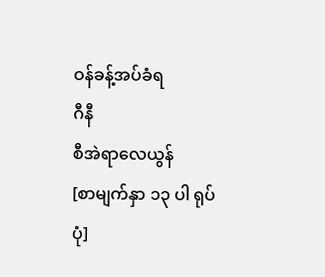ဝန်ခန့်အပ်ခံရ
ဂီနီ
စီအဲရာလေယွန်
[စာမျက်နှာ ၁၃ ပါ ရုပ်ပုံ]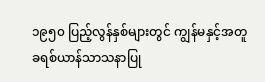၁၉၅၀ ပြည့်လွန်နှစ်များတွင် ကျွန်မနှင့်အတူ ခရစ်ယာန်သာသနာပြု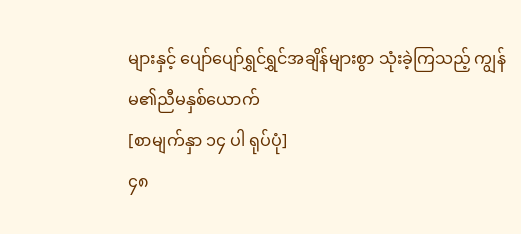များနှင့် ပျော်ပျော်ရွှင်ရွှင်အချိန်များစွာ သုံးခဲ့ကြသည့် ကျွန်မ၏ညီမနှစ်ယောက်
[စာမျက်နှာ ၁၄ ပါ ရုပ်ပုံ]
၄၈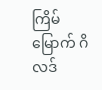ကြိမ်မြောက် ဂိလဒ်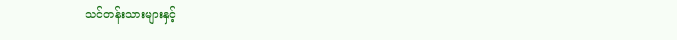သင်တန်းသားများနှင့်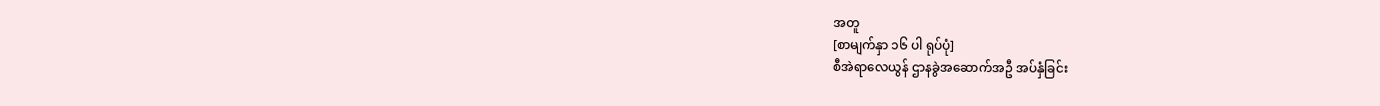အတူ
[စာမျက်နှာ ၁၆ ပါ ရုပ်ပုံ]
စီအဲရာလေယွန် ဌာနခွဲအဆောက်အဦ အပ်နှံခြင်း